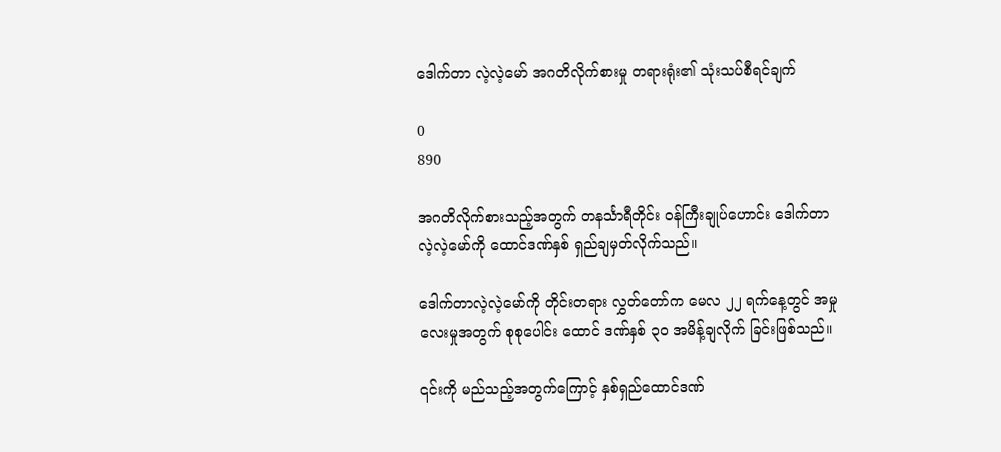ဒေါက်တာ လဲ့လဲ့မော် အဂတိလိုက်စားမှု တရားရုံး၏ သုံးသပ်စီရင်ချက်

0
890

အဂတိလိုက်စားသည့်အတွက် တနင်္သာရီတိုင်း ဝန်ကြီးချုပ်ဟောင်း ဒေါက်တာလဲ့လဲ့မော်ကို ထောင်ဒဏ်နှစ် ရှည်ချမှတ်လိုက်သည်။

ဒေါက်တာလဲ့လဲ့မော်ကို တိုင်းတရား လွှတ်တော်က မေလ ၂၂ ရက်နေ့တွင် အမှုလေးမှုအတွက် စုစုပေါင်း ထောင် ဒဏ်နှစ် ၃၀ အမိန့်ချလိုက် ခြင်းဖြစ်သည်။

၎င်းကို မည်သည့်အတွက်ကြောင့် နှစ်ရှည်ထောင်ဒဏ်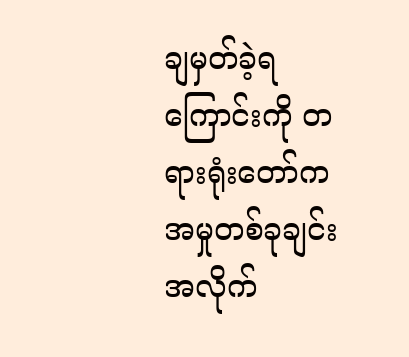ချမှတ်ခဲ့ရကြောင်းကို တရားရုံးတော်က အမှုတစ်ခုချင်း အလိုက်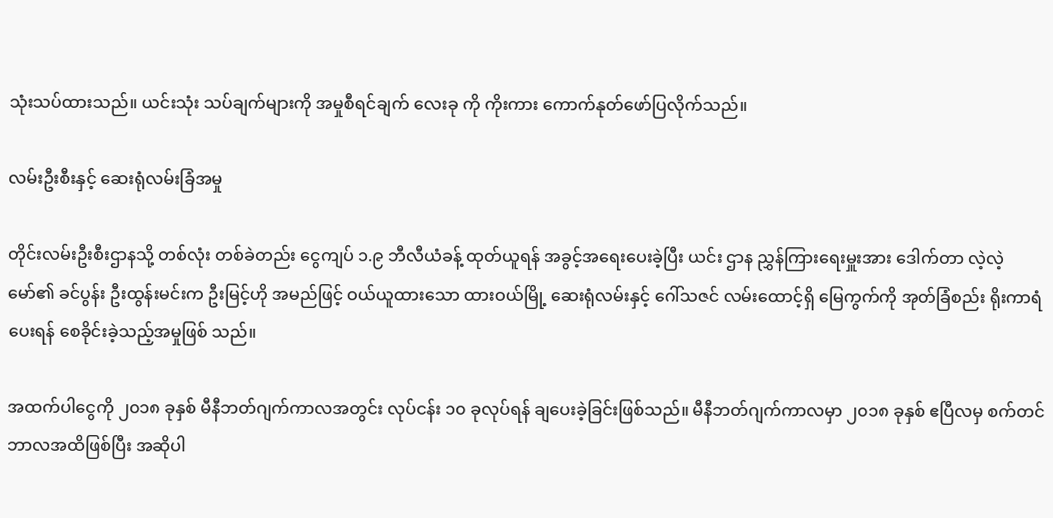သုံးသပ်ထားသည်။ ယင်းသုံး သပ်ချက်များကို အမှုစီရင်ချက် လေးခု ကို ကိုးကား ကောက်နုတ်ဖော်ပြလိုက်သည်။

လမ်းဦးစီးနှင့် ဆေးရုံလမ်းခြံအမှု

တိုင်းလမ်းဦးစီးဌာနသို့ တစ်လုံး တစ်ခဲတည်း ငွေကျပ် ၁.၉ ဘီလီယံခန့် ထုတ်ယူရန် အခွင့်အရေးပေးခဲ့ပြီး ယင်း ဌာန ညွှန်ကြားရေးမှူးအား ဒေါက်တာ လဲ့လဲ့မော်၏ ခင်ပွန်း ဦးထွန်းမင်းက ဦးမြင့်ဟို အမည်ဖြင့် ဝယ်ယူထားသော ထားဝယ်မြို့ ဆေးရုံလမ်းနှင့် ဂေါ်သဇင် လမ်းထောင့်ရှိ မြေကွက်ကို အုတ်ခြံစည်း ရိုးကာရံပေးရန် စေခိုင်းခဲ့သည့်အမှုဖြစ် သည်။

အထက်ပါငွေကို ၂၀၁၈ ခုနှစ် မီနီဘတ်ဂျက်ကာလအတွင်း လုပ်ငန်း ၁၀ ခုလုပ်ရန် ချပေးခဲ့ခြင်းဖြစ်သည်။ မီနီဘတ်ဂျက်ကာလမှာ ၂၀၁၈ ခုနှစ် ဧပြီလမှ စက်တင်ဘာလအထိဖြစ်ပြီး အဆိုပါ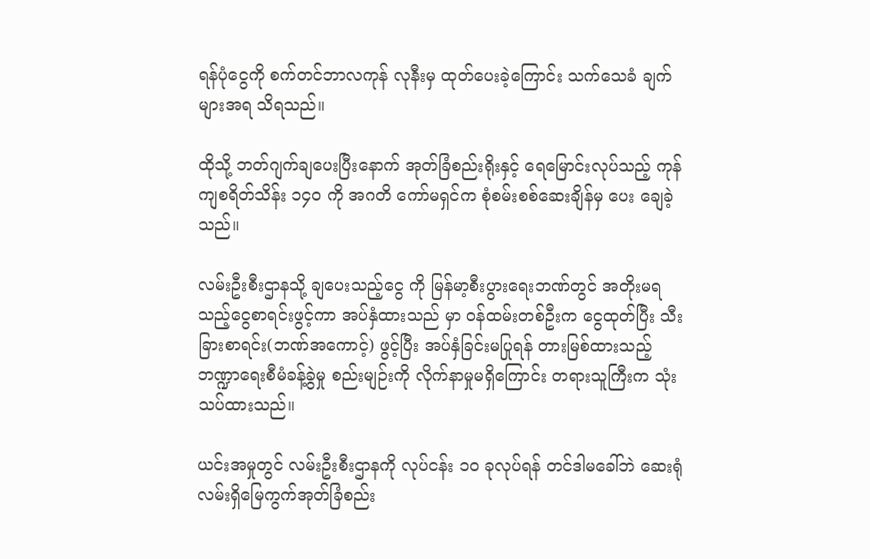ရန်ပုံငွေကို စက်တင်ဘာလကုန် လုနီးမှ ထုတ်ပေးခဲ့ကြောင်း သက်သေခံ ချက်များအရ သိရသည်။

ထိုသို့ ဘတ်ဂျက်ချပေးပြီးနောက် အုတ်ခြံစည်းရိုးနှင့် ရေမြောင်းလုပ်သည့် ကုန်ကျစရိတ်သိန်း ၁၄၀ ကို အဂတိ ကော်မရှင်က စုံစမ်းစစ်ဆေးချိန်မှ ပေး ချေခဲ့သည်။

လမ်းဦးစီးဌာနသို့ ချပေးသည့်ငွေ ကို မြန်မာ့စီးပွားရေးဘဏ်တွင် အတိုးမရ သည့်ငွေစာရင်းဖွင့်ကာ အပ်နှံထားသည် မှာ ဝန်ထမ်းတစ်ဦးက ငွေထုတ်ပြီး သီးခြားစာရင်း(ဘဏ်အကောင့်) ဖွင့်ပြီး အပ်နှံခြင်းမပြုရန် တားမြစ်ထားသည့် ဘဏ္ဍာရေးစီမံခန့်ခွဲမှု စည်းမျဉ်းကို လိုက်နာမှုမရှိကြောင်း တရားသူကြီးက သုံးသပ်ထားသည်။

ယင်းအမှုတွင် လမ်းဦးစီးဌာနကို လုပ်ငန်း ၁၀ ခုလုပ်ရန် တင်ဒါမခေါ်ဘဲ ဆေးရုံလမ်းရှိမြေကွက်အုတ်ခြံစည်း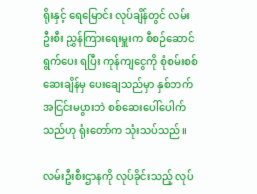ရိုးနှင့် ရေမြောင်း လုပ်ချိန်တွင် လမ်းဦးစီး ညွှန်ကြားရေးမှူးက စီစဉ်ဆောင်ရွက်ပေး ရပြီး ကုန်ကျငွေကို စုံစမ်းစစ်ဆေးချိန်မှ ပေးချေသည်မှာ နှစ်ဘက်အငြင်းမပွားဘဲ စစ်ဆေးပေါ်ပေါက်သည်ဟု ရုံးတော်က သုံးသပ်သည်။

လမ်းဦးစီးဌာနကို လုပ်ခိုင်းသည့် လုပ်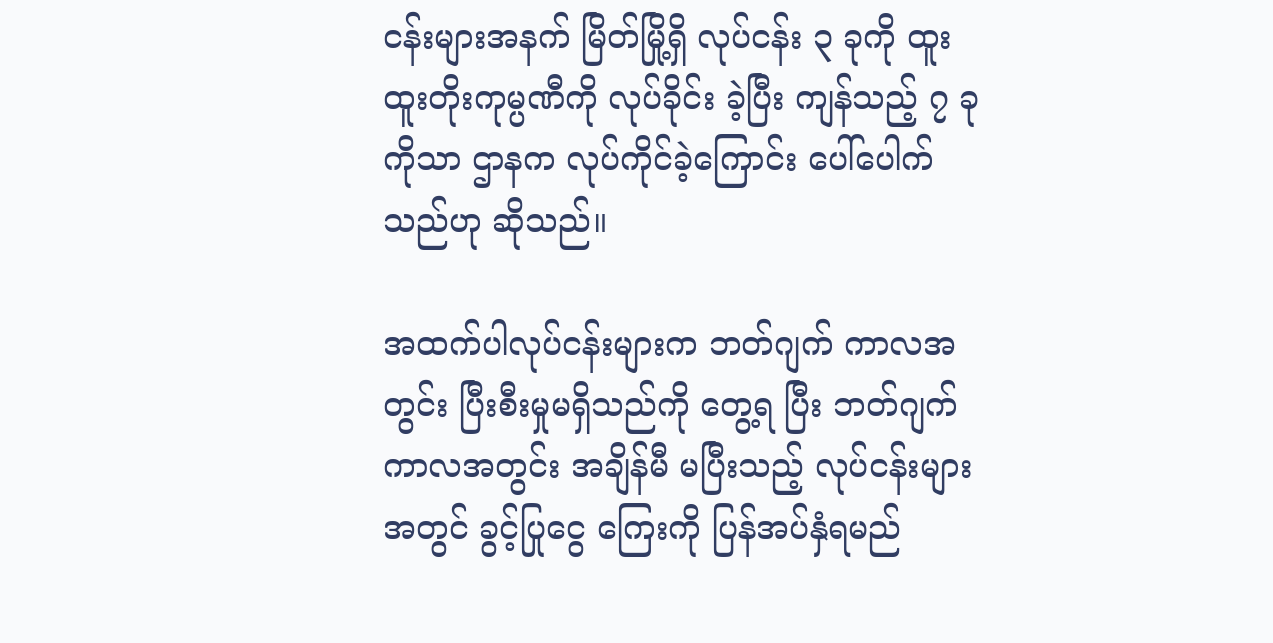ငန်းများအနက် မြိတ်မြို့ရှိ လုပ်ငန်း ၃ ခုကို ထူးထူးတိုးကုမ္ပဏီကို လုပ်ခိုင်း ခဲ့ပြီး ကျန်သည့် ၇ ခုကိုသာ ဌာနက လုပ်ကိုင်ခဲ့ကြောင်း ပေါ်ပေါက်သည်ဟု ဆိုသည်။

အထက်ပါလုပ်ငန်းများက ဘတ်ဂျက် ကာလအတွင်း ပြီးစီးမှုမရှိသည်ကို တွေ့ရ ပြီး ဘတ်ဂျက်ကာလအတွင်း အချိန်မီ မပြီးသည့် လုပ်ငန်းများအတွင် ခွင့်ပြုငွေ ကြေးကို ပြန်အပ်နှံရမည်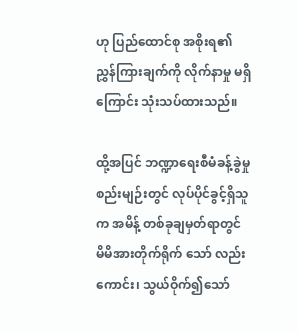ဟု ပြည်ထောင်စု အစိုးရ၏ ညွှန်ကြားချက်ကို လိုက်နာမှု မရှိကြောင်း သုံးသပ်ထားသည်။

ထို့အပြင် ဘဏ္ဍာရေးစီမံခန့်ခွဲမှု စည်းမျဉ်းတွင် လုပ်ပိုင်ခွင့်ရှိသူက အမိန့် တစ်ခုချမှတ်ရာတွင် မိမိအားတိုက်ရိုက် သော် လည်းကောင်း၊ သွယ်ဝိုက်၍သော်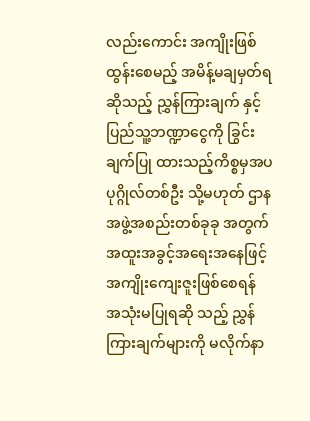လည်းကောင်း အကျိုးဖြစ်ထွန်းစေမည့် အမိန့်မချမှတ်ရဆိုသည့် ညွှန်ကြားချက် နှင့် ပြည်သူ့ဘဏ္ဍာငွေကို ခြွင်းချက်ပြု ထားသည့်ကိစ္စမှအပ ပုဂ္ဂိုလ်တစ်ဦး သို့မဟုတ် ဌာနအဖွဲ့အစည်းတစ်ခုခု အတွက် အထူးအခွင့်အရေးအနေဖြင့် အကျိုးကျေးဇူးဖြစ်စေရန် အသုံးမပြုရဆို သည့် ညွှန်ကြားချက်များကို မလိုက်နာ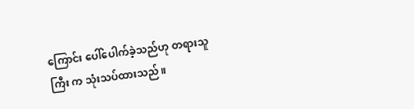ကြောင်း ပေါ်ပေါက်ခဲ့သည်ဟု တရားသူကြီး က သုံးသပ်ထားသည်။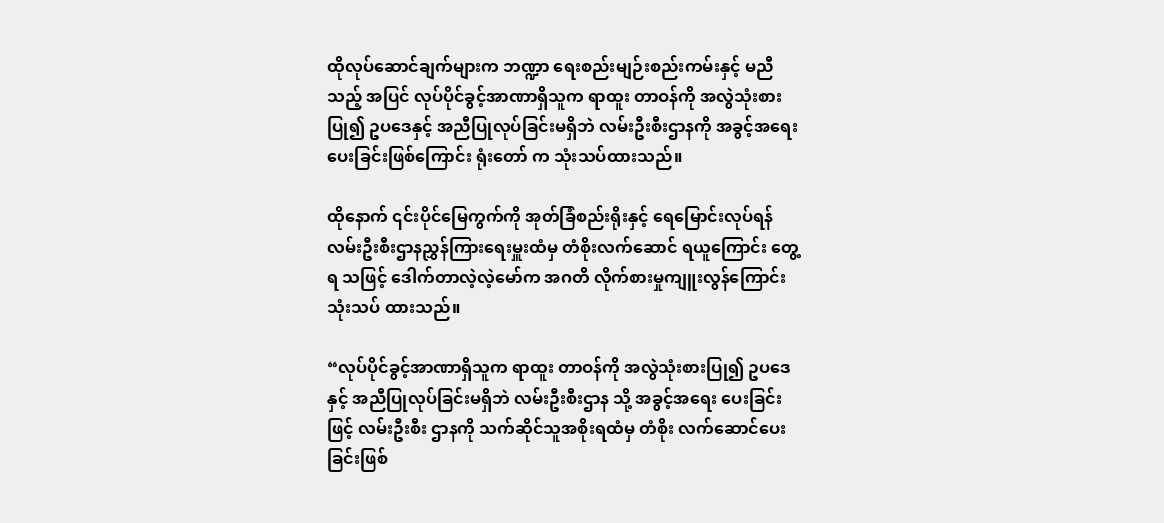ထိုလုပ်ဆောင်ချက်များက ဘဏ္ဍာ ရေးစည်းမျဉ်းစည်းကမ်းနှင့် မညီသည့် အပြင် လုပ်ပိုင်ခွင့်အာဏာရှိသူက ရာထူး တာဝန်ကို အလွဲသုံးစားပြု၍ ဥပဒေနှင့် အညီပြုလုပ်ခြင်းမရှိဘဲ လမ်းဦးစီးဌာနကို အခွင့်အရေးပေးခြင်းဖြစ်ကြောင်း ရုံးတော် က သုံးသပ်ထားသည်။

ထိုနောက် ၎င်းပိုင်မြေကွက်ကို အုတ်ခြံစည်းရိုးနှင့် ရေမြောင်းလုပ်ရန် လမ်းဦးစီးဌာနညွှန်ကြားရေးမှူးထံမှ တံစိုးလက်ဆောင် ရယူကြောင်း တွေ့ရ သဖြင့် ဒေါက်တာလဲ့လဲ့မော်က အဂတိ လိုက်စားမှုကျူးလွန်ကြောင်း သုံးသပ် ထားသည်။

“လုပ်ပိုင်ခွင့်အာဏာရှိသူက ရာထူး တာဝန်ကို အလွဲသုံးစားပြု၍ ဥပဒေနှင့် အညီပြုလုပ်ခြင်းမရှိဘဲ လမ်းဦးစီးဌာန သို့ အခွင့်အရေး ပေးခြင်းဖြင့် လမ်းဦးစီး ဌာနကို သက်ဆိုင်သူအစိုးရထံမှ တံစိုး လက်ဆောင်ပေးခြင်းဖြစ်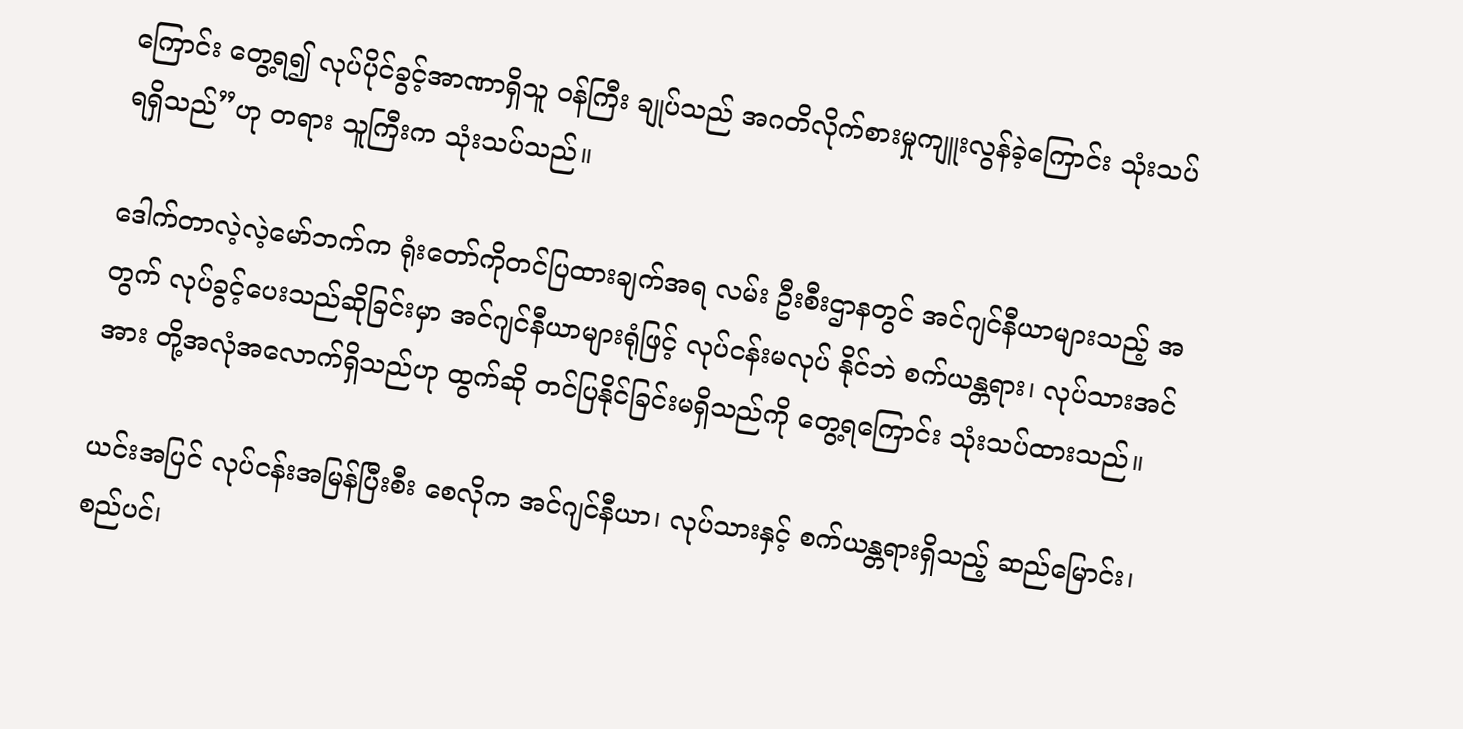ကြောင်း တွေ့ရ၍ လုပ်ပိုင်ခွင့်အာဏာရှိသူ ဝန်ကြီး ချုပ်သည် အဂတိလိုက်စားမှုကျူးလွန်ခဲ့ကြောင်း သုံးသပ်ရရှိသည်”ဟု တရား သူကြီးက သုံးသပ်သည်။

ဒေါက်တာလဲ့လဲ့မော်ဘက်က ရုံးတော်ကိုတင်ပြထားချက်အရ လမ်း ဦးစီးဌာနတွင် အင်ဂျင်နီယာများသည့် အတွက် လုပ်ခွင့်ပေးသည်ဆိုခြင်းမှာ အင်ဂျင်နီယာများရုံဖြင့် လုပ်ငန်းမလုပ် နိုင်ဘဲ စက်ယန္တရား၊ လုပ်သားအင်အား တို့အလုံအလောက်ရှိသည်ဟု ထွက်ဆို တင်ပြနိုင်ခြင်းမရှိသည်ကို တွေ့ရကြောင်း သုံးသပ်ထားသည်။

ယင်းအပြင် လုပ်ငန်းအမြန်ပြီးစီး စေလိုက အင်ဂျင်နီယာ၊ လုပ်သားနှင့် စက်ယန္တရားရှိသည့် ဆည်မြောင်း၊ စည်ပင်၊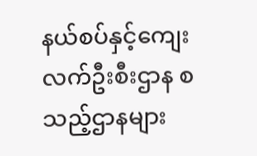နယ်စပ်နှင့်ကျေးလက်ဦးစီးဌာန စသည့်ဌာနများ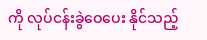ကို လုပ်ငန်းခွဲဝေပေး နိုင်သည့်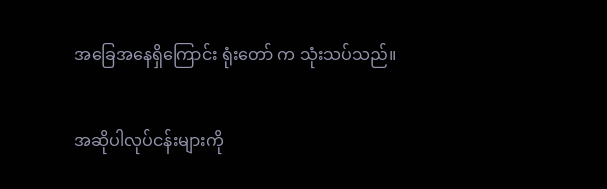အခြေအနေရှိကြောင်း ရုံးတော် က သုံးသပ်သည်။

အဆိုပါလုပ်ငန်းများကို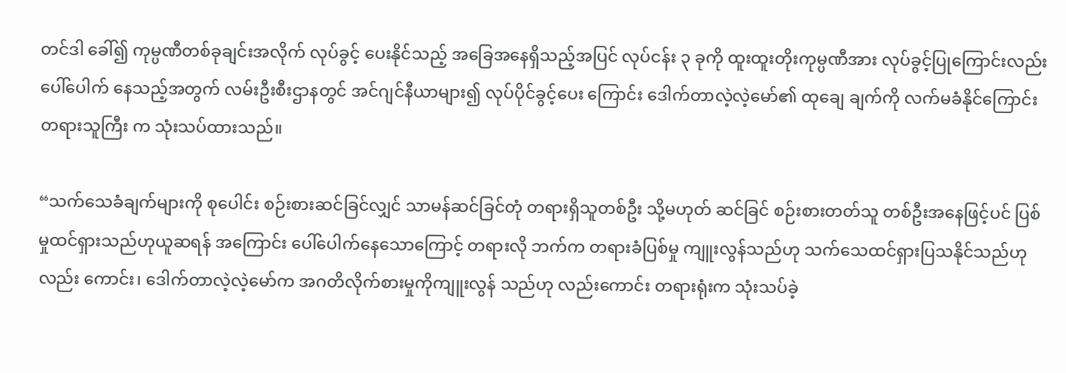တင်ဒါ ခေါ်၍ ကုမ္ပဏီတစ်ခုချင်းအလိုက် လုပ်ခွင့် ပေးနိုင်သည့် အခြေအနေရှိသည့်အပြင် လုပ်ငန်း ၃ ခုကို ထူးထူးတိုးကုမ္ပဏီအား လုပ်ခွင့်ပြုကြောင်းလည်း ပေါ်ပေါက် နေသည့်အတွက် လမ်းဦးစီးဌာနတွင် အင်ဂျင်နီယာများ၍ လုပ်ပိုင်ခွင့်ပေး ကြောင်း ဒေါက်တာလဲ့လဲ့မော်၏ ထုချေ ချက်ကို လက်မခံနိုင်ကြောင်း တရားသူကြီး က သုံးသပ်ထားသည်။

“သက်သေခံချက်များကို စုပေါင်း စဉ်းစားဆင်ခြင်လျှင် သာမန်ဆင်ခြင်တုံ တရားရှိသူတစ်ဦး သို့မဟုတ် ဆင်ခြင် စဉ်းစားတတ်သူ တစ်ဦးအနေဖြင့်ပင် ပြစ်မှုထင်ရှားသည်ဟုယူဆရန် အကြောင်း ပေါ်ပေါက်နေသောကြောင့် တရားလို ဘက်က တရားခံပြစ်မှု ကျူးလွန်သည်ဟု သက်သေထင်ရှားပြသနိုင်သည်ဟု လည်း ကောင်း၊ ဒေါက်တာလဲ့လဲ့မော်က အဂတိလိုက်စားမှုကိုကျူးလွန် သည်ဟု လည်းကောင်း တရားရုံးက သုံးသပ်ခဲ့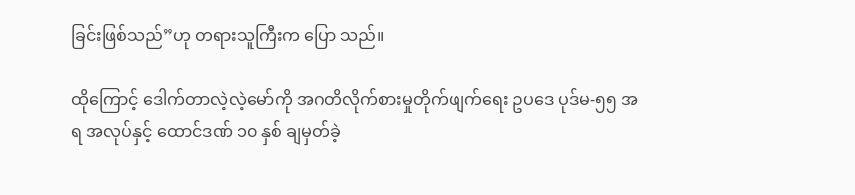ခြင်းဖြစ်သည်”ဟု တရားသူကြီးက ပြော သည်။

ထိုကြောင့် ဒေါက်တာလဲ့လဲ့မော်ကို အဂတိလိုက်စားမှုတိုက်ဖျက်ရေး ဥပဒေ ပုဒ်မ-၅၅ အရ အလုပ်နှင့် ထောင်ဒဏ် ၁၀ နှစ် ချမှတ်ခဲ့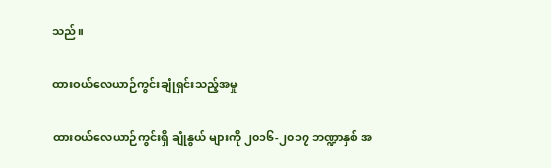သည်။

ထားဝယ်လေယာဉ်ကွင်းချုံရှင်းသည့်အမှု

ထားဝယ်လေယာဉ်ကွင်းရှိ ချုံနွယ် များကို ၂၀၁၆-၂၀၁၇ ဘဏ္ဍာနှစ် အ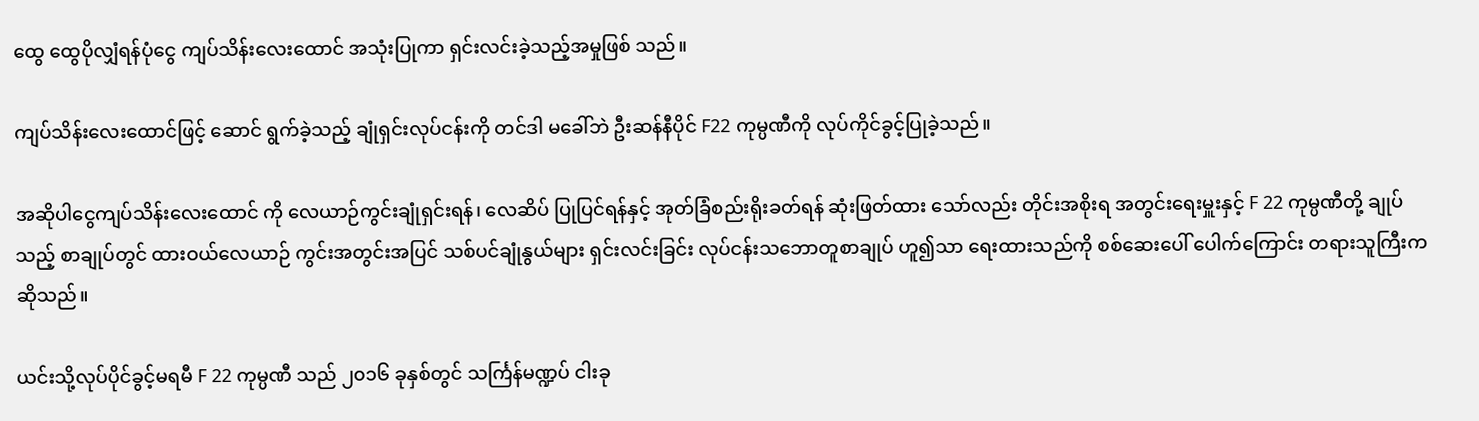ထွေ ထွေပိုလျှံရန်ပုံငွေ ကျပ်သိန်းလေးထောင် အသုံးပြုကာ ရှင်းလင်းခဲ့သည့်အမှုဖြစ် သည်။

ကျပ်သိန်းလေးထောင်ဖြင့် ဆောင် ရွက်ခဲ့သည့် ချုံရှင်းလုပ်ငန်းကို တင်ဒါ မခေါ်ဘဲ ဦးဆန်နီပိုင် F22 ကုမ္ပဏီကို လုပ်ကိုင်ခွင့်ပြုခဲ့သည်။

အဆိုပါငွေကျပ်သိန်းလေးထောင် ကို လေယာဉ်ကွင်းချုံရှင်းရန်၊ လေဆိပ် ပြုပြင်ရန်နှင့် အုတ်ခြံစည်းရိုးခတ်ရန် ဆုံးဖြတ်ထား သော်လည်း တိုင်းအစိုးရ အတွင်းရေးမှူးနှင့် F 22 ကုမ္ပဏီတို့ ချုပ်သည့် စာချုပ်တွင် ထားဝယ်လေယာဉ် ကွင်းအတွင်းအပြင် သစ်ပင်ချုံနွယ်များ ရှင်းလင်းခြင်း လုပ်ငန်းသဘောတူစာချုပ် ဟူ၍သာ ရေးထားသည်ကို စစ်ဆေးပေါ် ပေါက်ကြောင်း တရားသူကြီးက ဆိုသည်။

ယင်းသို့လုပ်ပိုင်ခွင့်မရမီ F 22 ကုမ္ပဏီ သည် ၂၀၁၆ ခုနှစ်တွင် သင်္ကြန်မဏ္ဍပ် ငါးခု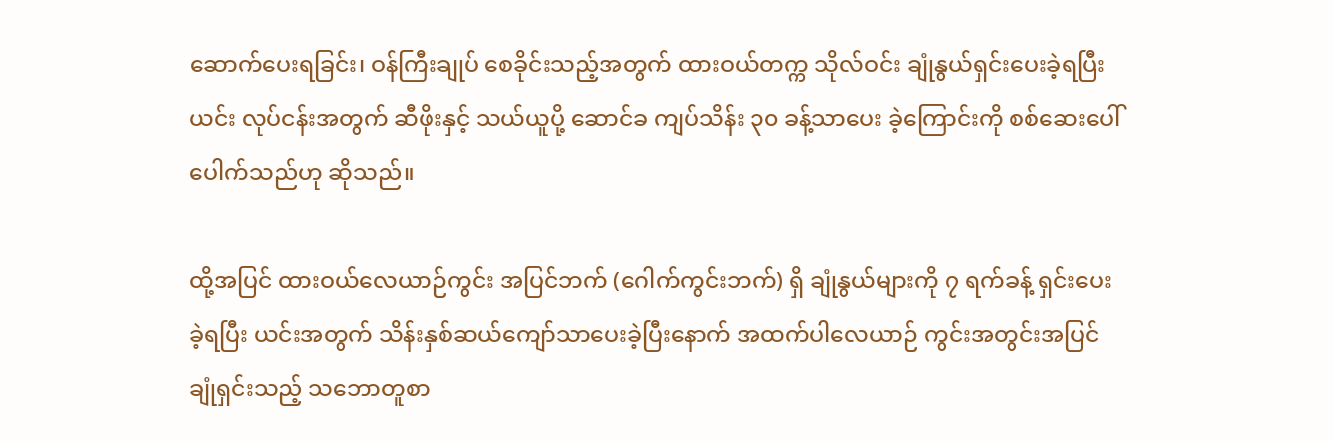ဆောက်ပေးရခြင်း၊ ဝန်ကြီးချုပ် စေခိုင်းသည့်အတွက် ထားဝယ်တက္က သိုလ်ဝင်း ချုံနွယ်ရှင်းပေးခဲ့ရပြီး ယင်း လုပ်ငန်းအတွက် ဆီဖိုးနှင့် သယ်ယူပို့ ဆောင်ခ ကျပ်သိန်း ၃၀ ခန့်သာပေး ခဲ့ကြောင်းကို စစ်ဆေးပေါ်ပေါက်သည်ဟု ဆိုသည်။

ထို့အပြင် ထားဝယ်လေယာဉ်ကွင်း အပြင်ဘက် (ဂေါက်ကွင်းဘက်) ရှိ ချုံနွယ်များကို ၇ ရက်ခန့် ရှင်းပေးခဲ့ရပြီး ယင်းအတွက် သိန်းနှစ်ဆယ်ကျော်သာပေးခဲ့ပြီးနောက် အထက်ပါလေယာဉ် ကွင်းအတွင်းအပြင် ချုံရှင်းသည့် သဘောတူစာ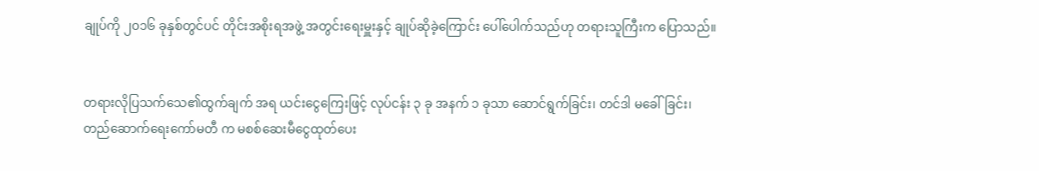ချုပ်ကို ၂၀၁၆ ခုနှစ်တွင်ပင် တိုင်းအစိုးရအဖွဲ့ အတွင်းရေးမှူးနှင့် ချုပ်ဆိုခဲ့ကြောင်း ပေါ်ပေါက်သည်ဟု တရားသူကြီးက ပြောသည်။


တရားလိုပြသက်သေ၏ထွက်ချက် အရ ယင်းငွေကြေးဖြင့် လုပ်ငန်း ၃ ခု အနက် ၁ ခုသာ ဆောင်ရွက်ခြင်း၊ တင်ဒါ မခေါ်ခြင်း၊ တည်ဆောက်ရေးကော်မတီ က မစစ်ဆေးမီငွေထုတ်ပေး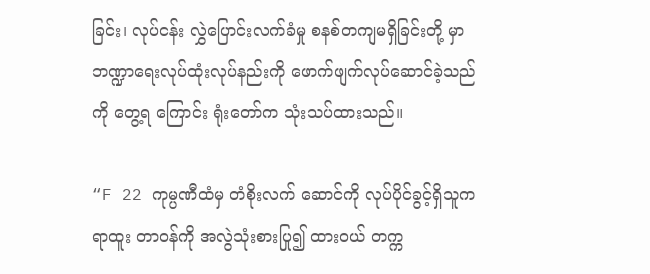ခြင်း၊ လုပ်ငန်း လွှဲပြောင်းလက်ခံမှု စနစ်တကျမရှိခြင်းတို့ မှာ ဘဏ္ဍာရေးလုပ်ထုံးလုပ်နည်းကို ဖောက်ဖျက်လုပ်ဆောင်ခဲ့သည်ကို တွေ့ရ ကြောင်း ရုံးတော်က သုံးသပ်ထားသည်။

“F 22 ကုမ္ပဏီထံမှ တံစိုးလက် ဆောင်ကို လုပ်ပိုင်ခွင့်ရှိသူက ရာထူး တာဝန်ကို အလွဲသုံးစားပြု၍ ထားဝယ် တက္က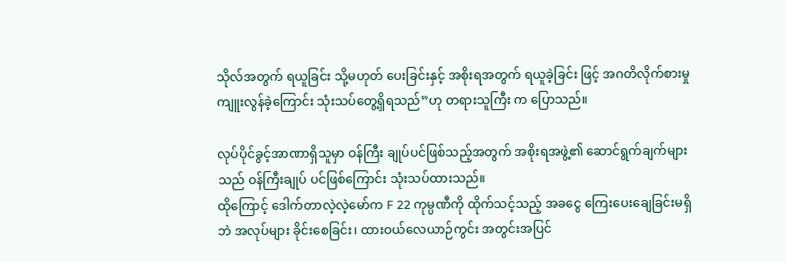သိုလ်အတွက် ရယူခြင်း သို့မဟုတ် ပေးခြင်းနှင့် အစိုးရအတွက် ရယူခဲ့ခြင်း ဖြင့် အဂတိလိုက်စားမှုကျူးလွန်ခဲ့ကြောင်း သုံးသပ်တွေ့ရှိရသည်”ဟု တရားသူကြီး က ပြောသည်။

လုပ်ပိုင်ခွင့်အာဏာရှိသူမှာ ဝန်ကြီး ချုပ်ပင်ဖြစ်သည့်အတွက် အစိုးရအဖွဲ့၏ ဆောင်ရွက်ချက်များသည် ဝန်ကြီးချုပ် ပင်ဖြစ်ကြောင်း သုံးသပ်ထားသည်။
ထိုကြောင့် ဒေါက်တာလဲ့လဲ့မော်က F 22 ကုမ္ပဏီကို ထိုက်သင့်သည့် အခငွေ ကြေးပေးချေခြင်းမရှိဘဲ အလုပ်များ ခိုင်းစေခြင်း၊ ထားဝယ်လေယာဉ်ကွင်း အတွင်းအပြင်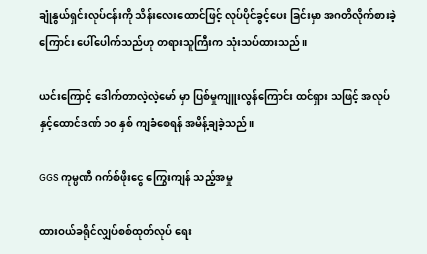ချုံနွယ်ရှင်းလုပ်ငန်းကို သိန်းလေးထောင်ဖြင့် လုပ်ပိုင်ခွင့်ပေး ခြင်းမှာ အဂတိလိုက်စားခဲ့ကြောင်း ပေါ်ပေါက်သည်ဟု တရားသူကြီးက သုံးသပ်ထားသည်။

ယင်းကြောင့် ဒေါက်တာလဲ့လဲ့မော် မှာ ပြစ်မှုကျူးလွန်ကြောင်း ထင်ရှား သဖြင့် အလုပ်နှင့်ထောင်ဒဏ် ၁၀ နှစ် ကျခံစေရန် အမိန့်ချခဲ့သည်။

GGS ကုမ္ပဏီ ဂက်စ်ဖိုးငွေ ကြွေးကျန် သည့်အမှု

ထားဝယ်ခရိုင်လျှပ်စစ်ထုတ်လုပ် ရေး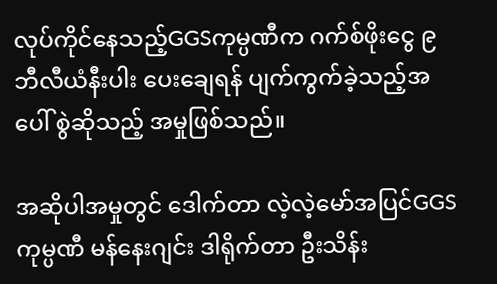လုပ်ကိုင်နေသည့်GGSကုမ္ပဏီက ဂက်စ်ဖိုးငွေ ၉ ဘီလီယံနီးပါး ပေးချေရန် ပျက်ကွက်ခဲ့သည့်အပေါ် စွဲဆိုသည့် အမှုဖြစ်သည်။

အဆိုပါအမှုတွင် ဒေါက်တာ လဲ့လဲ့မော်အပြင်GGSကုမ္ပဏီ မန်နေးဂျင်း ဒါရိုက်တာ ဦးသိန်း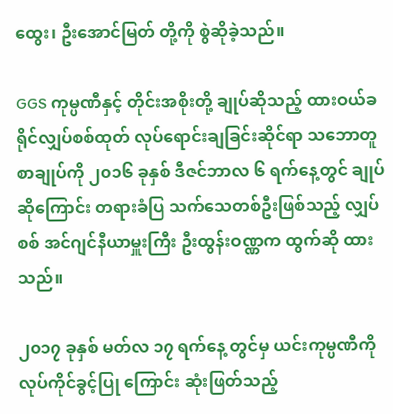ထွေး၊ ဦးအောင်မြတ် တို့ကို စွဲဆိုခဲ့သည်။

GGS ကုမ္ပဏီနှင့် တိုင်းအစိုးတို့ ချုပ်ဆိုသည့် ထားဝယ်ခရိုင်လျှပ်စစ်ထုတ် လုပ်ရောင်းချခြင်းဆိုင်ရာ သဘောတူ စာချုပ်ကို ၂၀၁၆ ခုနှစ် ဒီဇင်ဘာလ ၆ ရက်နေ့တွင် ချုပ်ဆိုကြောင်း တရားခံပြ သက်သေတစ်ဦးဖြစ်သည့် လျှပ်စစ် အင်ဂျင်နီယာမှူးကြီး ဦးထွန်းဝဏ္ဏက ထွက်ဆို ထားသည်။

၂၀၁၇ ခုနှစ် မတ်လ ၁၇ ရက်နေ့ တွင်မှ ယင်းကုမ္ပဏီကို လုပ်ကိုင်ခွင့်ပြု ကြောင်း ဆုံးဖြတ်သည့်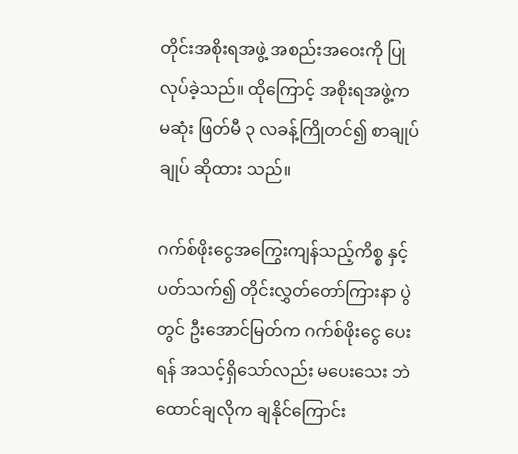တိုင်းအစိုးရအဖွဲ့ အစည်းအဝေးကို ပြုလုပ်ခဲ့သည်။ ထိုကြောင့် အစိုးရအဖွဲ့က မဆုံး ဖြတ်မီ ၃ လခန့်ကြိုတင်၍ စာချုပ်ချုပ် ဆိုထား သည်။

ဂက်စ်ဖိုးငွေအကြွေးကျန်သည့်ကိစ္စ နှင့်ပတ်သက်၍ တိုင်းလွှတ်တော်ကြားနာ ပွဲတွင် ဦးအောင်မြတ်က ဂက်စ်ဖိုးငွေ ပေးရန် အသင့်ရှိသော်လည်း မပေးသေး ဘဲ ထောင်ချလိုက ချနိုင်ကြောင်း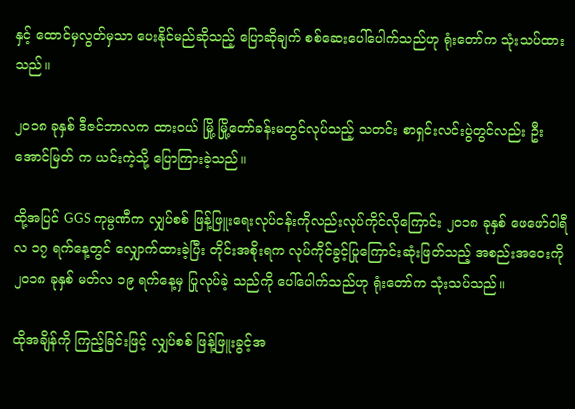နှင့် ထောင်မှလွတ်မှသာ ပေးနိုင်မည်ဆိုသည့် ပြောဆိုချက် စစ်ဆေးပေါ်ပေါက်သည်ဟု ရုံးတော်က သုံးသပ်ထားသည်။

၂၀၁၈ ခုနှစ် ဒီဇင်ဘာလက ထားဝယ် မြို့ မြို့တော်ခန်းမတွင်လုပ်သည့် သတင်း စာရှင်းလင်းပွဲတွင်လည်း ဦးအောင်မြတ် က ယင်းကဲ့သို့ ပြောကြားခဲ့သည်။

ထို့အပြင် GGS ကုမ္ပဏီက လျှပ်စစ် ဖြန့်ဖြူးရေးလုပ်ငန်းကိုလည်းလုပ်ကိုင်လိုကြောင်း ၂၀၁၈ ခုနှစ် ဖေဖော်ဝါရီလ ၁၇ ရက်နေ့တွင် လျှောက်ထားခဲ့ပြီး တိုင်းအစိုးရက လုပ်ကိုင်ခွင့်ပြုကြောင်းဆုံးဖြတ်သည့် အစည်းအဝေးကို ၂၀၁၈ ခုနှစ် မတ်လ ၁၉ ရက်နေ့မှ ပြုလုပ်ခဲ့ သည်ကို ပေါ်ပေါက်သည်ဟု ရုံးတော်က သုံးသပ်သည်။

ထိုအချိန်ကို ကြည့်ခြင်းဖြင့် လျှပ်စစ် ဖြန့်ဖြူးခွင့်အ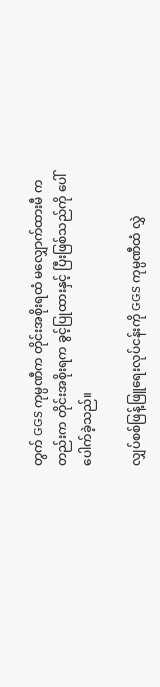တွက် GGS ကုမ္ပဏီက တိုင်းအစိုးရထံ မလျှောက်ထားမီ ကတည်းက တိုင်းအစိုးရက ခွင့်ပြုထားနှင့် ပြီးဖြစ်သည်ကို ပေါ်ပေါက်ခဲ့သည်။

လျှပ်စစ်ဖြန့်ဖြူရေးလုပ်ငန်းကို GGS ကုမ္ပဏီထံ လွှဲ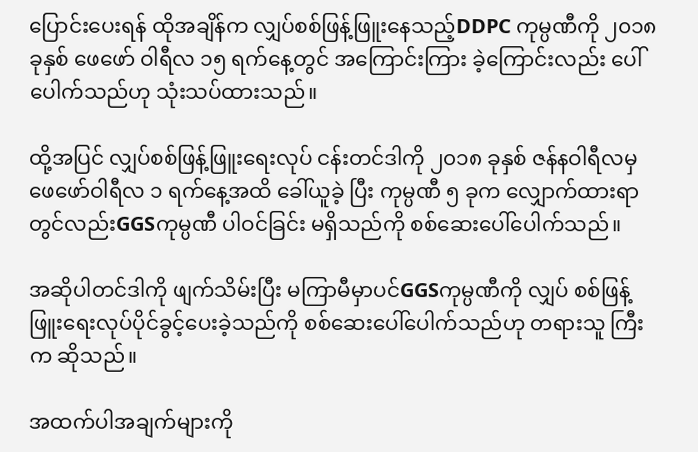ပြောင်းပေးရန် ထိုအချိန်က လျှပ်စစ်ဖြန့်ဖြူးနေသည့်DDPC ကုမ္ပဏီကို ၂၀၁၈ ခုနှစ် ဖေဖော် ဝါရီလ ၁၅ ရက်နေ့တွင် အကြောင်းကြား ခဲ့ကြောင်းလည်း ပေါ်ပေါက်သည်ဟု သုံးသပ်ထားသည်။

ထို့အပြင် လျှပ်စစ်ဖြန့်ဖြူးရေးလုပ် ငန်းတင်ဒါကို ၂၀၁၈ ခုနှစ် ဇန်နဝါရီလမှ ဖေဖော်ဝါရီလ ၁ ရက်နေ့အထိ ခေါ်ယူခဲ့ ပြီး ကုမ္ပဏီ ၅ ခုက လျှောက်ထားရာ တွင်လည်းGGSကုမ္ပဏီ ပါဝင်ခြင်း မရှိသည်ကို စစ်ဆေးပေါ်ပေါက်သည်။

အဆိုပါတင်ဒါကို ဖျက်သိမ်းပြီး မကြာမီမှာပင်GGSကုမ္ပဏီကို လျှပ် စစ်ဖြန့်ဖြူးရေးလုပ်ပိုင်ခွင့်ပေးခဲ့သည်ကို စစ်ဆေးပေါ်ပေါက်သည်ဟု တရားသူ ကြီးက ဆိုသည်။

အထက်ပါအချက်များကို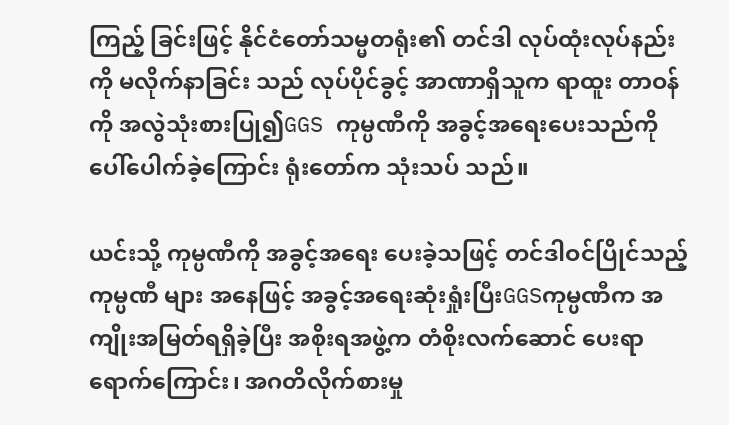ကြည့် ခြင်းဖြင့် နိုင်ငံတော်သမ္မတရုံး၏ တင်ဒါ လုပ်ထုံးလုပ်နည်းကို မလိုက်နာခြင်း သည် လုပ်ပိုင်ခွင့် အာဏာရှိသူက ရာထူး တာဝန်ကို အလွဲသုံးစားပြု၍GGS ကုမ္ပဏီကို အခွင့်အရေးပေးသည်ကို ပေါ်ပေါက်ခဲ့ကြောင်း ရုံးတော်က သုံးသပ် သည်။

ယင်းသို့ ကုမ္ပဏီကို အခွင့်အရေး ပေးခဲ့သဖြင့် တင်ဒါဝင်ပြိုင်သည့်ကုမ္ပဏီ များ အနေဖြင့် အခွင့်အရေးဆုံးရှုံးပြီးGGSကုမ္ပဏီက အကျိုးအမြတ်ရရှိခဲ့ပြီး အစိုးရအဖွဲ့က တံစိုးလက်ဆောင် ပေးရာ ရောက်ကြောင်း၊ အဂတိလိုက်စားမှု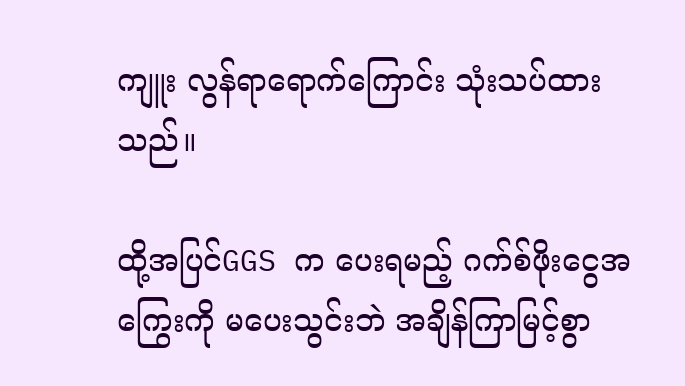ကျူး လွန်ရာရောက်ကြောင်း သုံးသပ်ထားသည်။

ထို့အပြင်GGS က ပေးရမည့် ဂက်စ်ဖိုးငွေအကြွေးကို မပေးသွင်းဘဲ အချိန်ကြာမြင့်စွာ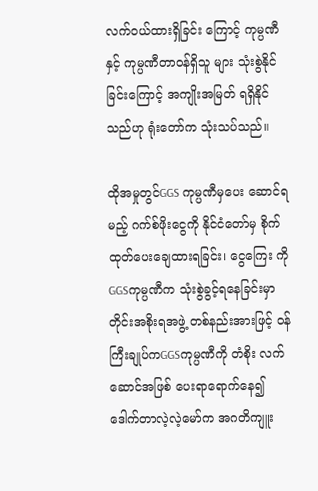လက်ဝယ်ထားရှိခြင်း ကြောင့် ကုမ္ပဏီနှင့် ကုမ္ပဏီတာဝန်ရှိသူ များ သုံးစွဲနိုင်ခြင်းကြောင့် အကျိုးအမြတ် ရရှိနိုင်သည်ဟု ရုံးတော်က သုံးသပ်သည်။

ထိုအမှုတွင်GGS ကုမ္ပဏီမှပေး ဆောင်ရမည့် ဂက်စ်ဖိုးငွေကို နိုင်ငံတော်မှ စိုက်ထုတ်ပေးချေထားရခြင်း၊ ငွေကြေး ကိုGGSကုမ္ပဏီက သုံးစွဲခွင့်ရနေခြင်းမှာ တိုင်းအစိုးရအဖွဲ့ တစ်နည်းအားဖြင့် ဝန်ကြီးချုပ်ကGGSကုမ္ပဏီကို တံစိုး လက်ဆောင်အဖြစ် ပေးရာရောက်နေ၍ ဒေါက်တာလဲ့လဲ့မော်က အဂတိကျူး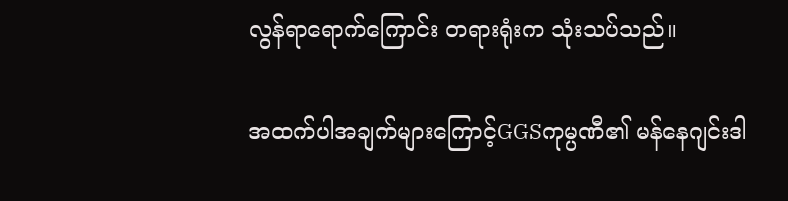လွန်ရာရောက်ကြောင်း တရားရုံးက သုံးသပ်သည်။

အထက်ပါအချက်များကြောင့်GGSကုမ္ပဏီ၏ မန်နေဂျင်းဒါ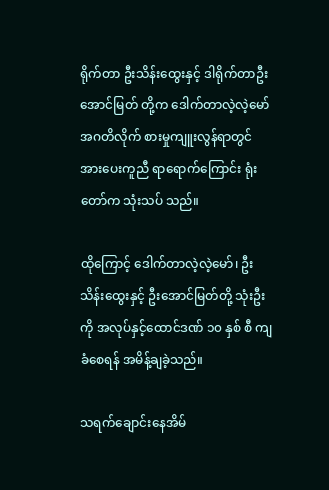ရိုက်တာ ဦးသိန်းထွေးနှင့် ဒါရိုက်တာဦးအောင်မြတ် တို့က ဒေါက်တာလဲ့လဲ့မော် အဂတိလိုက် စားမှုကျူးလွန်ရာတွင် အားပေးကူညီ ရာရောက်ကြောင်း ရုံးတော်က သုံးသပ် သည်။

ထိုကြောင့် ဒေါက်တာလဲ့လဲ့မော်၊ ဦးသိန်းထွေးနှင့် ဦးအောင်မြတ်တို့ သုံးဦးကို အလုပ်နှင့်ထောင်ဒဏ် ၁၀ နှစ် စီ ကျခံစေရန် အမိန့်ချခဲ့သည်။

သရက်ချောင်းနေအိမ်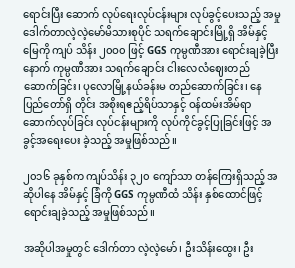ရောင်းပြီး ဆောက် လုပ်ရေးလုပ်ငန်းများ လုပ်ခွင့်ပေးသည့် အမှု
ဒေါက်တာလဲ့လဲ့မော်မိသားစုပိုင် သရက်ချောင်းမြို့ရှိ အိမ်နှင့်မြေကို ကျပ် သိန်း ၂၀ဝ၀ ဖြင့် GGS ကုမ္ပဏီအား ရောင်းချခဲ့ပြီးနောက် ကုမ္ပဏီအား သရက်ချောင်း ငါးလေလံဈေးတည် ဆောက်ခြင်း၊ ပုလောမြို့နယ်ခန်းမ တည်ဆောက်ခြင်း၊ နေပြည်တော်ရှိ တိုင်း အစိုးရဧည့်ရိပ်သာနှင့် ဝန်ထမ်းအိမ်ရာ ဆောက်လုပ်ခြင်း လုပ်ငန်းများကို လုပ်ကိုင်ခွင့်ပြုခြင်းဖြင့် အခွင့်အရေးပေး ခဲ့သည့် အမှုဖြစ်သည်။

၂၀၁၆ ခုနှစ်က ကျပ်သိန်း ၃၂၀ ကျော်သာ တန်ကြေးရှိသည့် အဆိုပါနေ အိမ်နှင့် ခြံကို GGS ကုမ္ပဏီထံ သိန်း နှစ်ထောင်ဖြင့် ရောင်းချခဲ့သည့် အမှုဖြစ်သည်။

အဆိုပါအမှုတွင် ဒေါက်တာ လဲ့လဲ့မော်၊ ဦးသိန်းထွေး၊ ဦး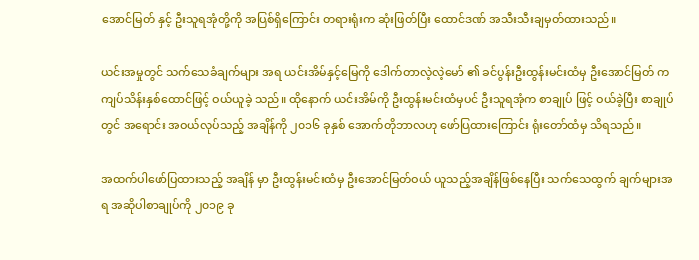အောင်မြတ် နှင့် ဦးသူရအုံတို့ကို အပြစ်ရှိကြောင်း တရားရုံးက ဆုံးဖြတ်ပြီး ထောင်ဒဏ် အသီးသီးချမှတ်ထားသည်။

ယင်းအမှုတွင် သက်သေခံချက်များ အရ ယင်းအိမ်နှင့်မြေကို ဒေါက်တာလဲ့လဲ့မော် ၏ ခင်ပွန်းဦးထွန်းမင်းထံမှ ဦးအောင်မြတ် က ကျပ်သိန်းနှစ်ထောင်ဖြင့် ဝယ်ယူခဲ့ သည်။ ထိုနောက် ယင်းအိမ်ကို ဦးထွန်းမင်းထံမှပင် ဦးသူရအုံက စာချုပ် ဖြင့် ဝယ်ခဲ့ပြီး စာချုပ်တွင် အရောင်း အဝယ်လုပ်သည့် အချိန်ကို ၂၀၁၆ ခုနှစ် အောက်တိုဘာလဟု ဖော်ပြထားကြောင်း ရုံးတော်ထံမှ သိရသည်။

အထက်ပါဖော်ပြထားသည့် အချိန် မှာ ဦးထွန်းမင်းထံမှ ဦးအောင်မြတ်ဝယ် ယူသည့်အချိန်ဖြစ်နေပြီး သက်သေထွက် ချက်များအရ အဆိုပါစာချုပ်ကို ၂၀၁၉ ခု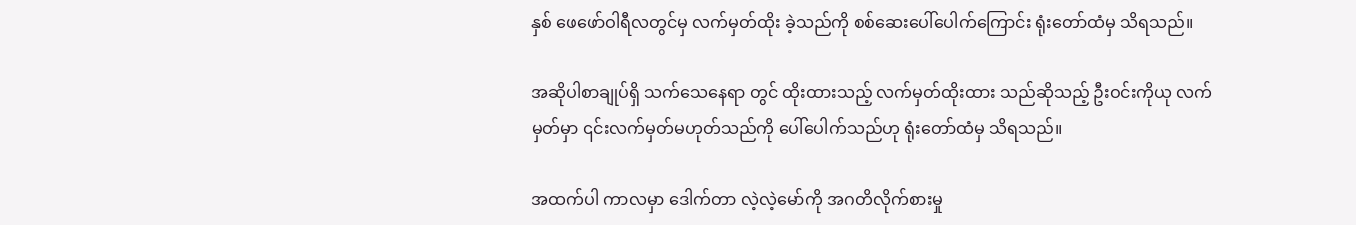နှစ် ဖေဖော်ဝါရီလတွင်မှ လက်မှတ်ထိုး ခဲ့သည်ကို စစ်ဆေးပေါ်ပေါက်ကြောင်း ရုံးတော်ထံမှ သိရသည်။

အဆိုပါစာချုပ်ရှိ သက်သေနေရာ တွင် ထိုးထားသည့် လက်မှတ်ထိုးထား သည်ဆိုသည့် ဦးဝင်းကိုယု လက်မှတ်မှာ ၎င်းလက်မှတ်မဟုတ်သည်ကို ပေါ်ပေါက်သည်ဟု ရုံးတော်ထံမှ သိရသည်။

အထက်ပါ ကာလမှာ ဒေါက်တာ လဲ့လဲ့မော်ကို အဂတိလိုက်စားမှု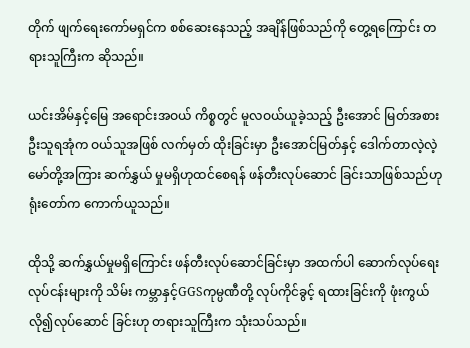တိုက် ဖျက်ရေးကော်မရှင်က စစ်ဆေးနေသည့် အချိန်ဖြစ်သည်ကို တွေ့ရကြောင်း တရားသူကြီးက ဆိုသည်။

ယင်းအိမ်နှင့်မြေ အရောင်းအဝယ် ကိစ္စတွင် မူလဝယ်ယူခဲ့သည့် ဦးအောင် မြတ်အစား ဦးသူရအုံက ဝယ်သူအဖြစ် လက်မှတ် ထိုးခြင်းမှာ ဦးအောင်မြတ်နှင့် ဒေါက်တာလဲ့လဲ့မော်တို့အကြား ဆက်နွှယ် မှုမရှိဟုထင်စေရန် ဖန်တီးလုပ်ဆောင် ခြင်းသာဖြစ်သည်ဟု ရုံးတော်က ကောက်ယူသည်။

ထိုသို့ ဆက်နွှယ်မှုမရှိကြောင်း ဖန်တီးလုပ်ဆောင်ခြင်းမှာ အထက်ပါ ဆောက်လုပ်ရေး လုပ်ငန်းများကို သိမ်း ကမ္ဘာနှင့်GGSကုမ္ပဏီတို့ လုပ်ကိုင်ခွင့် ရထားခြင်းကို ဖုံးကွယ်လို၍လုပ်ဆောင် ခြင်းဟု တရားသူကြီးက သုံးသပ်သည်။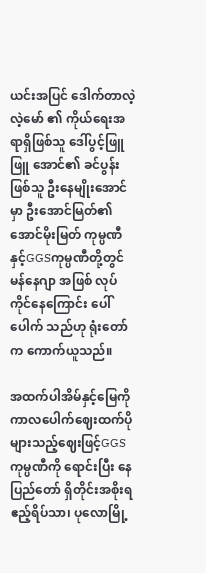ယင်းအပြင် ဒေါက်တာလဲ့လဲ့မော် ၏ ကိုယ်ရေးအရာရှိဖြစ်သူ ဒေါ်ပွင့်ဖြူဖြူ အောင်၏ ခင်ပွန်းဖြစ်သူ ဦးနေမျိုးအောင် မှာ ဦးအောင်မြတ်၏ အောင်မိုးမြတ် ကုမ္ပဏီနှင့်GGSကုမ္ပဏီတို့တွင် မန်နေဂျာ အဖြစ် လုပ်ကိုင်နေကြောင်း ပေါ်ပေါက် သည်ဟု ရုံးတော်က ကောက်ယူသည်။

အထက်ပါအိမ်နှင့်မြေကို ကာလပေါက်ဈေးထက်ပိုများသည့်ဈေးဖြင့်GGSကုမ္ပဏီကို ရောင်းပြီး နေပြည်တော် ရှိတိုင်းအစိုးရ ဧည့်ရိပ်သာ၊ ပုလောမြို့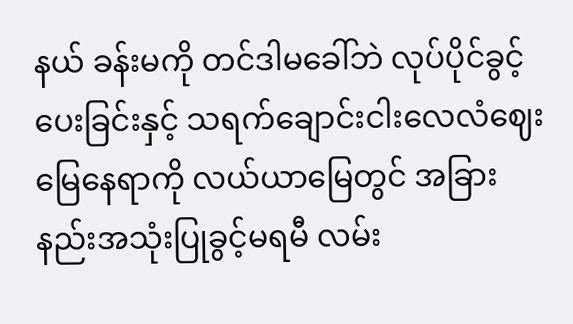နယ် ခန်းမကို တင်ဒါမခေါ်ဘဲ လုပ်ပိုင်ခွင့် ပေးခြင်းနှင့် သရက်ချောင်းငါးလေလံဈေးမြေနေရာကို လယ်ယာမြေတွင် အခြား နည်းအသုံးပြုခွင့်မရမီ လမ်း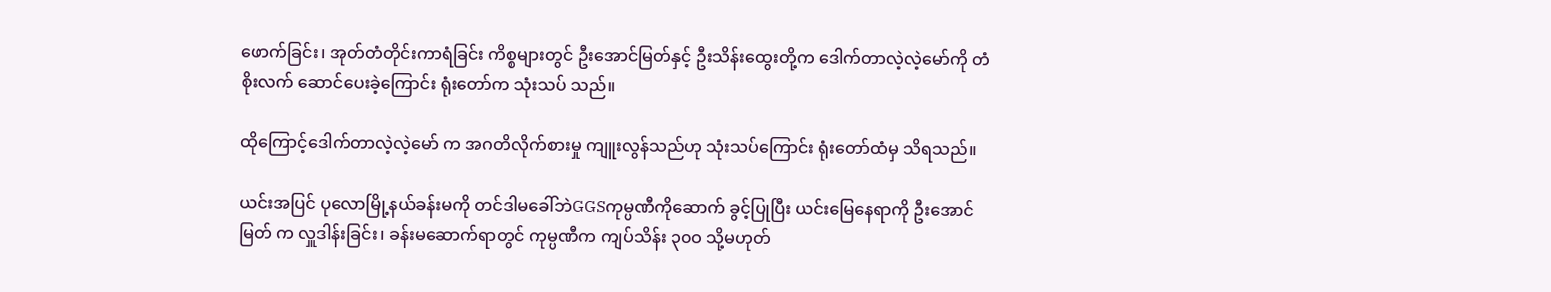ဖောက်ခြင်း၊ အုတ်တံတိုင်းကာရံခြင်း ကိစ္စများတွင် ဦးအောင်မြတ်နှင့် ဦးသိန်းထွေးတို့က ဒေါက်တာလဲ့လဲ့မော်ကို တံစိုးလက် ဆောင်ပေးခဲ့ကြောင်း ရုံးတော်က သုံးသပ် သည်။

ထိုကြောင့်ဒေါက်တာလဲ့လဲ့မော် က အဂတိလိုက်စားမှု ကျူးလွန်သည်ဟု သုံးသပ်ကြောင်း ရုံးတော်ထံမှ သိရသည်။

ယင်းအပြင် ပုလောမြို့နယ်ခန်းမကို တင်ဒါမခေါ်ဘဲGGSကုမ္ပဏီကိုဆောက် ခွင့်ပြုပြီး ယင်းမြေနေရာကို ဦးအောင်မြတ် က လှူဒါန်းခြင်း၊ ခန်းမဆောက်ရာတွင် ကုမ္ပဏီက ကျပ်သိန်း ၃၀ဝ သို့မဟုတ်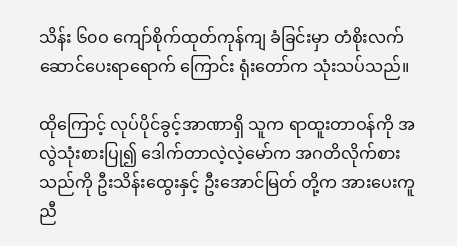သိန်း ၆၀ဝ ကျော်စိုက်ထုတ်ကုန်ကျ ခံခြင်းမှာ တံစိုးလက်ဆောင်ပေးရာရောက် ကြောင်း ရုံးတော်က သုံးသပ်သည်။

ထိုကြောင့် လုပ်ပိုင်ခွင့်အာဏာရှိ သူက ရာထူးတာဝန်ကို အလွဲသုံးစားပြု၍ ဒေါက်တာလဲ့လဲ့မော်က အဂတိလိုက်စား သည်ကို ဦးသိန်းထွေးနှင့် ဦးအောင်မြတ် တို့က အားပေးကူညီ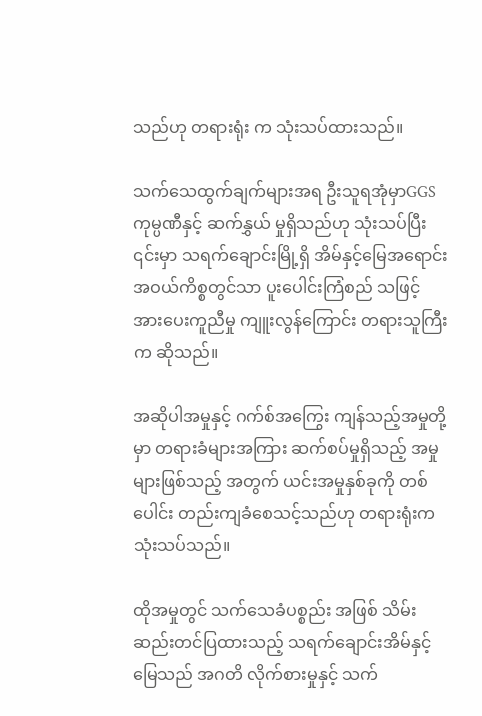သည်ဟု တရားရုံး က သုံးသပ်ထားသည်။

သက်သေထွက်ချက်များအရ ဦးသူရအုံမှာGGSကုမ္ပဏီနှင့် ဆက်နွှယ် မှုရှိသည်ဟု သုံးသပ်ပြီး ၎င်းမှာ သရက်ချောင်းမြို့ရှိ အိမ်နှင့်မြေအရောင်း အဝယ်ကိစ္စတွင်သာ ပူးပေါင်းကြံစည် သဖြင့် အားပေးကူညီမှု ကျူးလွန်ကြောင်း တရားသူကြီးက ဆိုသည်။

အဆိုပါအမှုနှင့် ဂက်စ်အကြွေး ကျန်သည့်အမှုတို့မှာ တရားခံများအကြား ဆက်စပ်မှုရှိသည့် အမှုများဖြစ်သည့် အတွက် ယင်းအမှုနှစ်ခုကို တစ်ပေါင်း တည်းကျခံစေသင့်သည်ဟု တရားရုံးက သုံးသပ်သည်။

ထိုအမှုတွင် သက်သေခံပစ္စည်း အဖြစ် သိမ်းဆည်းတင်ပြထားသည့် သရက်ချောင်းအိမ်နှင့်မြေသည် အဂတိ လိုက်စားမှုနှင့် သက်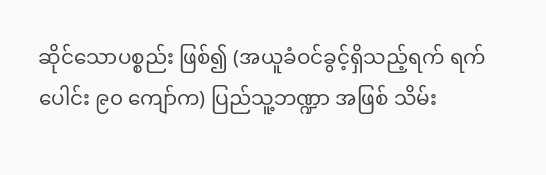ဆိုင်သောပစ္စည်း ဖြစ်၍ (အယူခံဝင်ခွင့်ရှိသည့်ရက် ရက် ပေါင်း ၉၀ ကျော်က) ပြည်သူ့ဘဏ္ဍာ အဖြစ် သိမ်း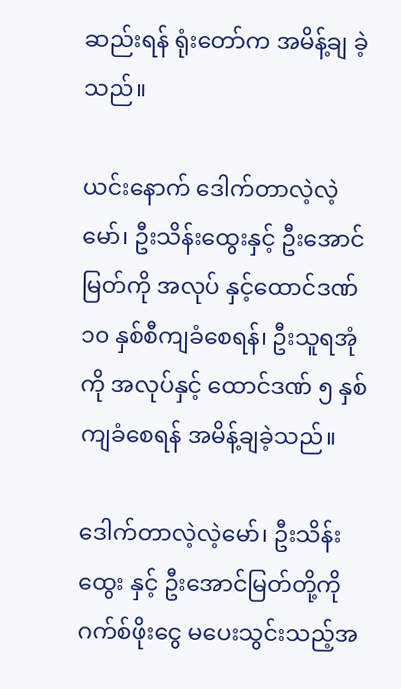ဆည်းရန် ရုံးတော်က အမိန့်ချ ခဲ့သည်။

ယင်းနောက် ဒေါက်တာလဲ့လဲ့မော်၊ ဦးသိန်းထွေးနှင့် ဦးအောင်မြတ်ကို အလုပ် နှင့်ထောင်ဒဏ် ၁၀ နှစ်စီကျခံစေရန်၊ ဦးသူရအုံကို အလုပ်နှင့် ထောင်ဒဏ် ၅ နှစ် ကျခံစေရန် အမိန့်ချခဲ့သည်။

ဒေါက်တာလဲ့လဲ့မော်၊ ဦးသိန်းထွေး နှင့် ဦးအောင်မြတ်တို့ကို ဂက်စ်ဖိုးငွေ မပေးသွင်းသည့်အ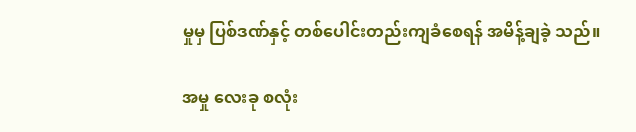မှုမှ ပြစ်ဒဏ်နှင့် တစ်ပေါင်းတည်းကျခံစေရန် အမိန့်ချခဲ့ သည်။

အမှု လေးခု စလုံး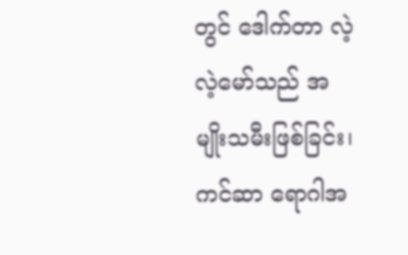တွင် ဒေါက်တာ လဲ့လဲ့မော်သည် အမျိုးသမီးဖြစ်ခြင်း၊ ကင်ဆာ ရောဂါအ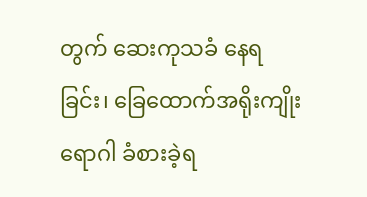တွက် ဆေးကုသခံ နေရခြင်း၊ ခြေထောက်အရိုးကျိုးရောဂါ ခံစားခဲ့ရ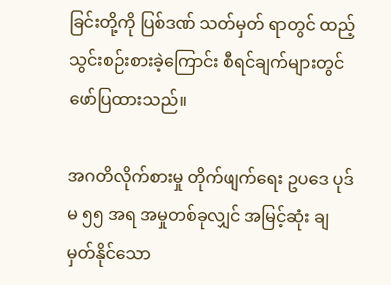ခြင်းတို့ကို ပြစ်ဒဏ် သတ်မှတ် ရာတွင် ထည့်သွင်းစဉ်းစားခဲ့ကြောင်း စီရင်ချက်များတွင် ဖော်ပြထားသည်။

အဂတိလိုက်စားမှု တိုက်ဖျက်ရေး ဥပဒေ ပုဒ်မ ၅၅ အရ အမှုတစ်ခုလျှင် အမြင့်ဆုံး ချမှတ်နိုင်သော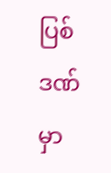ပြစ်ဒဏ်မှာ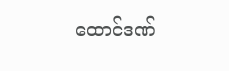ထောင်ဒဏ်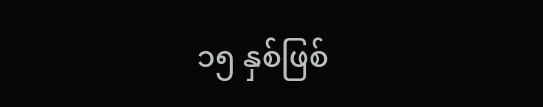၁၅ နှစ်ဖြစ်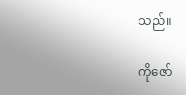သည်။

ကိုဇော်